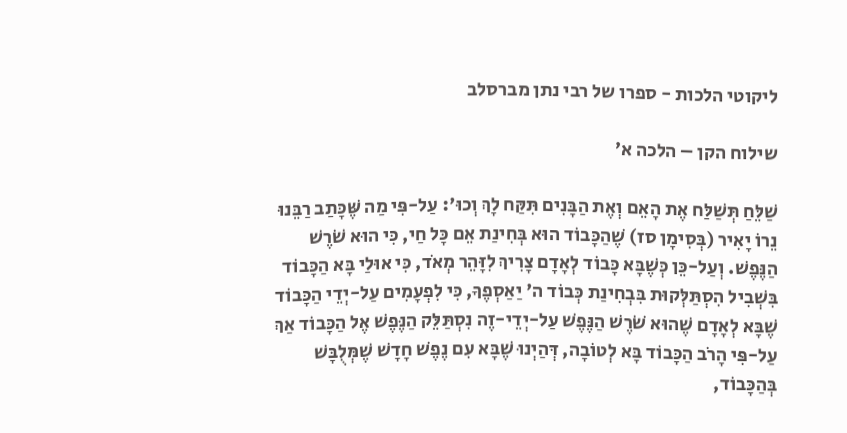ליקוטי הלכות - ספרו של רבי נתן מברסלב

שילוח הקן – הלכה א׳

שַׁלֵּחַ תְּשַׁלַּח אֶת הָאֵם וְאֶת הַבָּנִים תִּקַּח לָךְ וְכוּ': עַל-פִּי מַה שֶּׁכָּתַב רַבֵּנוּ נֵרוֹ יָאִיר (בְּסִימָן סז) שֶׁהַכָּבוֹד הוּא בְּחִינַת אֵם כָּל חַי, כִּי הוּא שֹׁרֶשׁ הַנֶּפֶשׁ. וְעַל-כֵּן כְּשֶׁבָּא כָּבוֹד לְאָדָם צָרִיךְ לִזָּהֵר מְאֹד, כִּי אוּלַי בָּא הַכָּבוֹד בִּשְׁבִיל הִסְתַּלְּקוּת בִּבְחִינַת כְּבוֹד ה' יַאַסְפֶךָ, כִּי לִפְעָמִים עַל-יְדֵי הַכָּבוֹד שֶׁבָּא לְאָדָם שֶׁהוּא שֹׁרֶשׁ הַנֶּפֶשׁ עַל-יְדֵי-זֶה נִסְתַּלֵּק הַנֶּפֶשׁ אֶל הַכָּבוֹד אַךְ עַל-פִּי הָרֹב הַכָּבוֹד בָּא לְטוֹבָה, דְּהַיְנוּ שֶׁבָּא עִם נֶפֶשׁ חָדָשׁ שֶׁמְּלֻבָּשׁ בְּהַכָּבוֹד,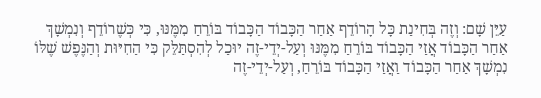עַיֵּן שָׁם: וְזֶה בְּחִינַת כָּל הָרוֹדֵף אַחַר הַכָּבוֹד הַכָּבוֹד בּוֹרֵחַ מִמֶּנּוּ, כִּי כְּשֶׁרוֹדֵף וְנִמְשָׁךְ אַחַר הַכָּבוֹד אֲזַי הַכָּבוֹד בּוֹרֵחַ מִמֶּנּוּ וְעַל-יְדֵי-זֶה יוּכַל לְהִסְתַּלֵּק כִּי הַחִיּוּת וְהַנֶּפֶשׁ שֶׁלּוֹ נִמְשָׁךְ אַחַר הַכָּבוֹד וַאֲזַי הַכָּבוֹד בּוֹרֵחַ, וְעַל-יְדֵי-זֶה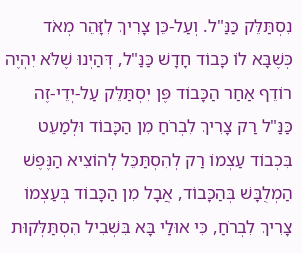נִסְתַּלֵּק כַּנַּ"ל. וְעַל-כֵּן צָרִיךְ לִזָּהֵר מְאֹד כְּשֶׁבָּא לוֹ כָּבוֹד חָדָשׁ כַּנַּ"ל, דְּהַיְנוּ שֶׁלֹּא יִהְיֶה רוֹדֵף אַחַר הַכָּבוֹד פֶּן יִסְתַּלֵּק עַל-יְדֵי-זֶה כַּנַּ"ל רַק צָרִיךְ לִבְרֹחַ מִן הַכָּבוֹד וּלְמַעֵט בִּכְבוֹד עַצְמוֹ רַק לְהִסְתַּכֵּל לְהוֹצִיא הַנֶּפֶשׁ הַמְלֻבָּשׁ בְּהַכָּבוֹד, אֲבָל מִן הַכָּבוֹד בְּעַצְמוֹ צָרִיךְ לִבְרֹחַ, כִּי אוּלַי בָּא בִּשְׁבִיל הִסְתַּלְּקוּת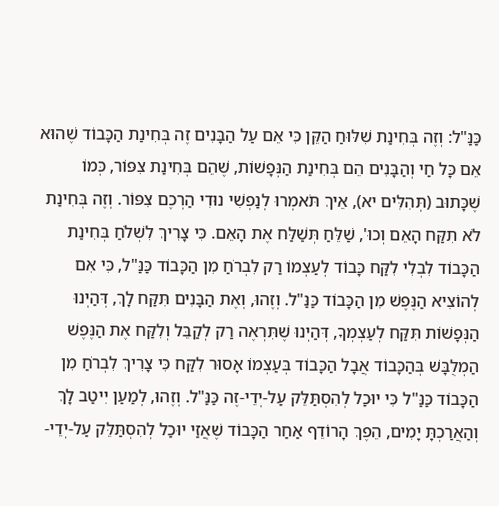כַּנַּ"ל: וְזֶה בְּחִינַת שִׁלּוּחַ הַקֵּן כִּי אֵם עַל הַבָּנִים זֶה בְּחִינַת הַכָּבוֹד שֶׁהוּא אֵם כָּל חַי וְהַבָּנִים הֵם בְּחִינַת הַנְּפָשׁוֹת, שֶׁהֵם בְּחִינַת צִפּוֹר, כְּמוֹ שֶׁכָּתוּב (תְּהִלִּים יא), אֵיךְ תֹּאמְרוּ לְנַפְשִׁי נוּדִי הַרְכֶם צִפּוֹר. וְזֶה בְּחִינַת לֹא תִקַּח הָאֵם וְכוּ', שַׁלֵּחַ תְּשַׁלַּח אֶת הָאֵם. כִּי צָרִיךְ לִשְׁלֹחַ בְּחִינַת הַכָּבוֹד לִבְלִי לִקַּח כָּבוֹד לְעַצְמוֹ רַק לִבְרֹחַ מִן הַכָּבוֹד כַּנַּ"ל, כִּי אִם לְהוֹצִיא הַנֶּפֶשׁ מִן הַכָּבוֹד כַּנַּ"ל. וְזֶהוּ, וְאֶת הַבָּנִים תִּקַּח לָךְ, דְּהַיְנוּ הַנְּפָשׁוֹת תִּקַּח לְעַצְמְךָ, דְּהַיְנוּ שֶׁתִּרְאֶה רַק לְקַבֵּל וְלִקַּח אֶת הַנֶּפֶשׁ הַמְלֻבָּשׁ בְּהַכָּבוֹד אֲבָל הַכָּבוֹד בְּעַצְמוֹ אָסוּר לִקַּח כִּי צָרִיךְ לִבְרֹחַ מִן הַכָּבוֹד כַּנַּ"ל כִּי יוּכַל לְהִסְתַּלֵּק עַל-יְדֵי-זֶה כַּנַּ"ל. וְזֶהוּ, לְמַעַן יִיטַב לָךְ וְהַאֲרַכְתָּ יָמִים, הֵפֶךְ הָרוֹדֵף אַחַר הַכָּבוֹד שֶׁאֲזַי יוּכַל לְהִסְתַּלֵּק עַל-יְדֵי-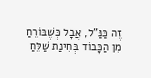זֶה כַּנַּ"ל, אֲבָל כְּשֶׁבּוֹרֵחַ מִן הַכָּבוֹד בְּחִינַת שַׁלֵּחַ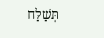תְּשַׁלַּח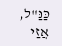כַּנַּ"ל, אֲזַי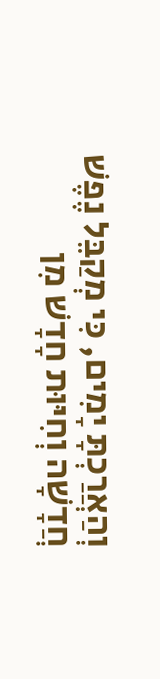וְהַאֲרַכְתָּ יָמִים, כִּי מְקַבֵּל נֶפֶשׁ חֲדָשָׁה וְחִיּוּת חָדָשׁ מִן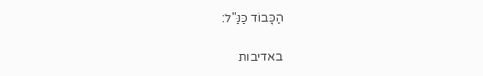הַכָּבוֹד כַּנַּ"ל:

באדיבות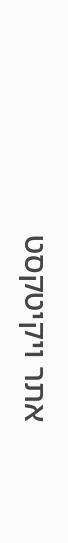אתר ויקיטקסט